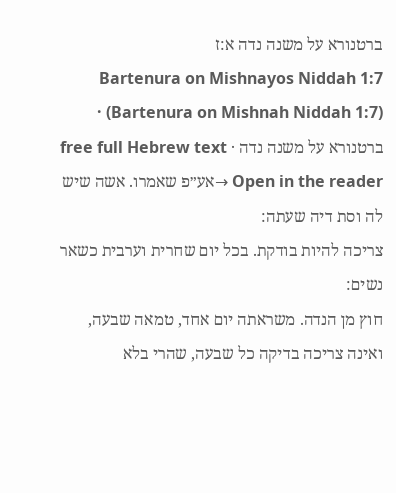ברטנורא על משנה נדה א:ז
Bartenura on Mishnayos Niddah 1:7 (Bartenura on Mishnah Niddah 1:7) · ברטנורא על משנה נדה · free full Hebrew text
Open in the reader →אע״פ שאמרו. אשה שיש לה וסת דיה שעתה:
צריכה להיות בודקת. בכל יום שחרית וערבית כשאר נשים:
חוץ מן הנדה. משראתה יום אחד, טמאה שבעה, ואינה צריכה בדיקה כל שבעה, שהרי בלא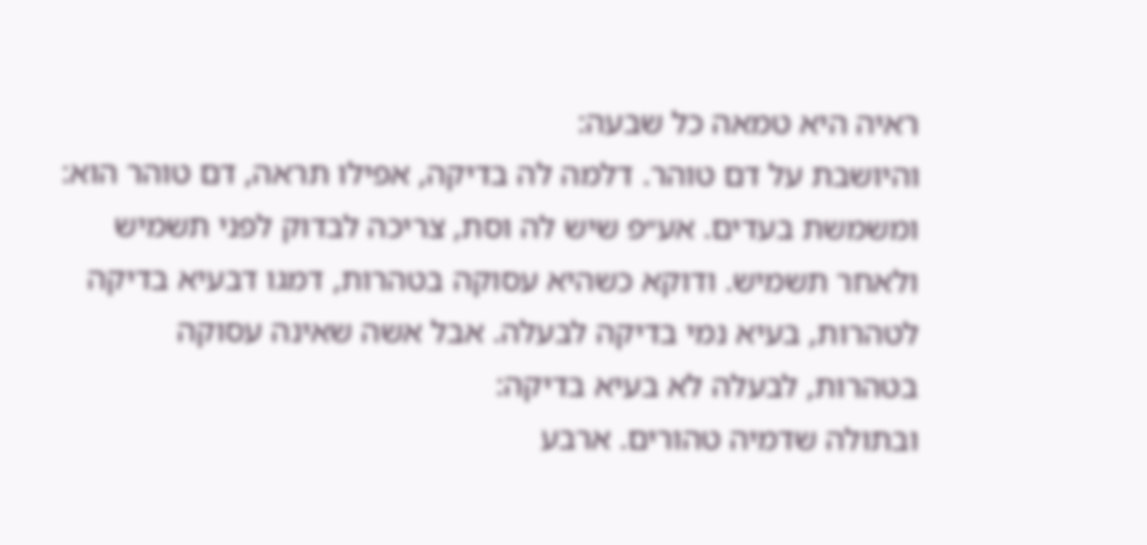ראיה היא טמאה כל שבעה:
והיושבת על דם טוהר. דלמה לה בדיקה, אפילו תראה, דם טוהר הוא:
ומשמשת בעדים. אע״פ שיש לה וסת, צריכה לבדוק לפני תשמיש ולאחר תשמיש. ודוקא כשהיא עסוקה בטהרות, דמגו דבעיא בדיקה לטהרות, בעיא נמי בדיקה לבעלה. אבל אשה שאינה עסוקה בטהרות, לבעלה לא בעיא בדיקה:
ובתולה שדמיה טהורים. ארבע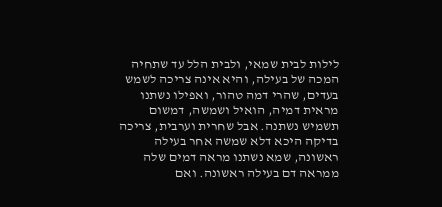לילות לבית שמאי, ולבית הלל עד שתחיה המכה של בעילה, והיא אינה צריכה לשמש בעדים, שהרי דמה טהור, ואפילו נשתנו מראית דמיה, הואיל ושמשה, דמשום תשמיש נשתנה. אבל שחרית וערבית, צריכה בדיקה היכא דלא שמשה אחר בעילה ראשונה, שמא נשתנו מראה דמים שלה ממראה דם בעילה ראשונה. ואם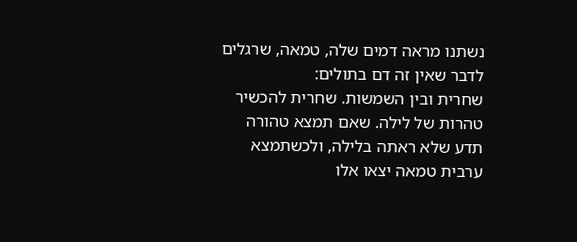נשתנו מראה דמים שלה, טמאה, שרגלים לדבר שאין זה דם בתולים:
שחרית ובין השמשות. שחרית להכשיר טהרות של לילה. שאם תמצא טהורה תדע שלא ראתה בלילה, ולכשתמצא ערבית טמאה יצאו אלו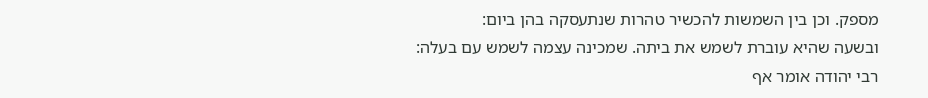מספק. וכן בין השמשות להכשיר טהרות שנתעסקה בהן ביום:
ובשעה שהיא עוברת לשמש את ביתה. שמכינה עצמה לשמש עם בעלה:
רבי יהודה אומר אף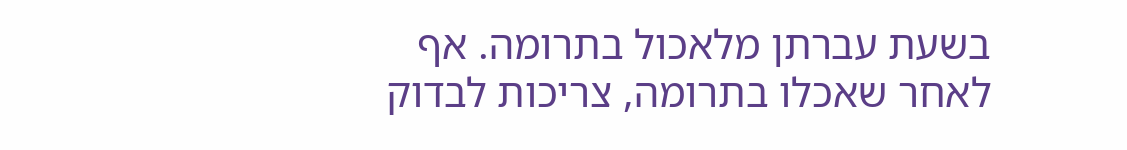בשעת עברתן מלאכול בתרומה. אף לאחר שאכלו בתרומה, צריכות לבדוק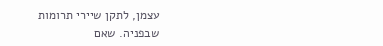עצמן, לתקן שיירי תרומות שבפניה. שאם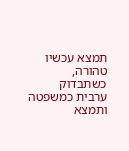תמצא עכשיו טהורה, כשתבדוק ערבית כמשפטה ותמצא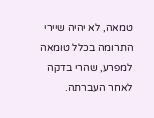טמאה, לא יהיה שיירי התרומה בכלל טומאה למפרע, שהרי בדקה לאחר העברתה.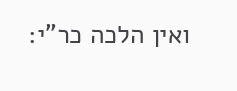ואין הלכה כר"י: